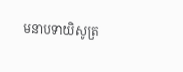មនាបទាយិសូត្រ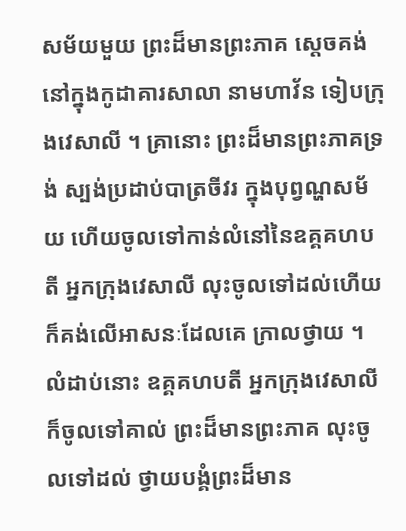សម័យមួយ ព្រះដ៏មានព្រះភាគ ស្តេចគង់នៅក្នុងកូដាគារសាលា នាមហាវ័ន ទៀបក្រុងវេសាលី ។ គ្រានោះ ព្រះដ៏មានព្រះភាគទ្រង់ ស្បង់ប្រដាប់បាត្រចីវរ ក្នុងបុព្វណ្ហសម័យ ហើយចូលទៅកាន់លំនៅនៃឧគ្គគហបតី អ្នកក្រុងវេសាលី លុះចូលទៅដល់ហើយ ក៏គង់លើអាសនៈដែលគេ ក្រាលថ្វាយ ។ លំដាប់នោះ ឧគ្គគហបតី អ្នកក្រុងវេសាលី ក៏ចូលទៅគាល់ ព្រះដ៏មានព្រះភាគ លុះចូលទៅដល់ ថ្វាយបង្គំព្រះដ៏មាន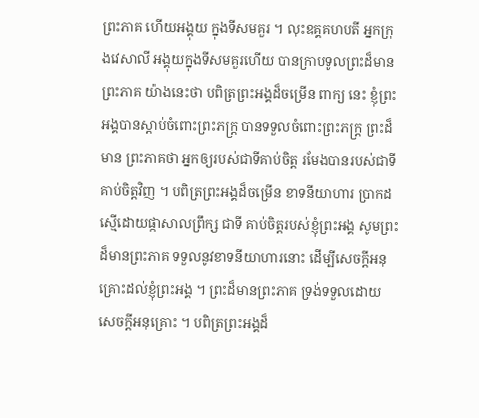ព្រះភាគ ហើយអង្គុយ ក្នុងទីសមគួរ ។ លុះឧគ្គគហបតី អ្នកក្រុងវេសាលី អង្គុយក្នុងទីសមគួរហើយ បានក្រាបទូលព្រះដ៏មានព្រះភាគ យ៉ាងនេះថា បពិត្រព្រះអង្គដ៏ចម្រើន ពាក្យ នេះ ខ្ញុំព្រះអង្គបានស្តាប់ចំពោះព្រះភក្ត្រ បានទទួលចំពោះព្រះភក្ត្រ ព្រះដ៏មាន ព្រះភាគថា អ្នកឲ្យរបស់ជាទីគាប់ចិត្ត រមែងបានរបស់ជាទីគាប់ចិត្តវិញ ។ បពិត្រព្រះអង្គដ៏ចម្រើន ខាទនីយាហារ ប្រាកដស្មើដោយផ្កាសាលព្រឹក្ស ជាទី គាប់ចិត្តរបស់ខ្ញុំព្រះអង្គ សូមព្រះដ៏មានព្រះភាគ ទទួលនូវខាទនីយាហារនោះ ដើម្បីសេចក្តីអនុគ្រោះដល់ខ្ញុំព្រះអង្គ ។ ព្រះដ៏មានព្រះភាគ ទ្រង់ទទួលដោយ សេចក្តីអនុគ្រោះ ។ បពិត្រព្រះអង្គដ៏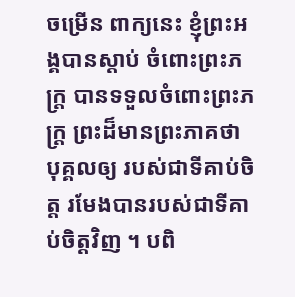ចម្រើន ពាក្យនេះ ខ្ញុំព្រះអង្គបានស្តាប់ ចំពោះព្រះភក្ត្រ បានទទួលចំពោះព្រះភក្ត្រ ព្រះដ៏មានព្រះភាគថា បុគ្គលឲ្យ របស់ជាទីគាប់ចិត្ត រមែងបានរបស់ជាទីគាប់ចិត្តវិញ ។ បពិ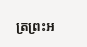ត្រព្រះអ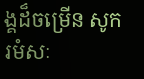ង្គដ៏ចម្រើន សូករមំសៈ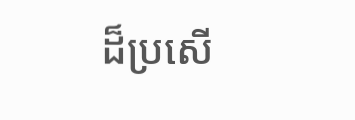ដ៏ប្រសើ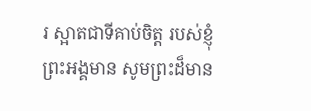រ ស្អាតជាទីគាប់ចិត្ត របស់ខ្ញុំព្រះអង្គមាន សូមព្រះដ៏មាន